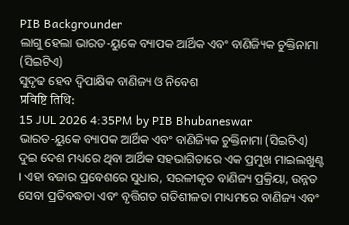PIB Backgrounder
ଲାଗୁ ହେଲା ଭାରତ-ୟୁକେ ବ୍ୟାପକ ଆର୍ଥିକ ଏବଂ ବାଣିଜ୍ୟିକ ଚୁକ୍ତିନାମା (ସିଇଟିଏ)
ସୁଦୃଢ ହେବ ଦ୍ବିପାକ୍ଷିକ ବାଣିଜ୍ୟ ଓ ନିବେଶ
प्रविष्टि तिथि:
15 JUL 2026 4:35PM by PIB Bhubaneswar
ଭାରତ-ୟୁକେ ବ୍ୟାପକ ଆର୍ଥିକ ଏବଂ ବାଣିଜ୍ୟିକ ଚୁକ୍ତିନାମା (ସିଇଟିଏ) ଦୁଇ ଦେଶ ମଧ୍ୟରେ ଥିବା ଆର୍ଥିକ ସହଭାଗିତାରେ ଏକ ପ୍ରମୁଖ ମାଇଲଖୁଣ୍ଟ । ଏହା ବଜାର ପ୍ରବେଶରେ ସୁଧାର, ସରଳୀକୃତ ବାଣିଜ୍ୟ ପ୍ରକ୍ରିୟା, ଉନ୍ନତ ସେବା ପ୍ରତିବଦ୍ଧତା ଏବଂ ବୃତ୍ତିଗତ ଗତିଶୀଳତା ମାଧ୍ୟମରେ ବାଣିଜ୍ୟ ଏବଂ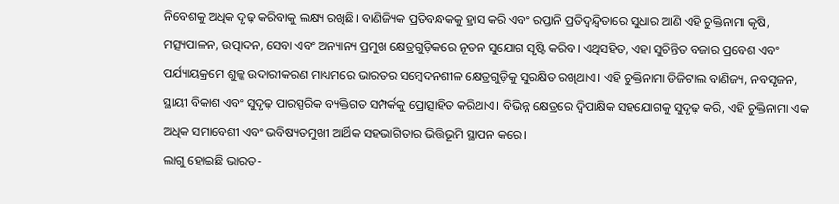ନିବେଶକୁ ଅଧିକ ଦୃଢ଼ କରିବାକୁ ଲକ୍ଷ୍ୟ ରଖିଛି। ବାଣିଜ୍ୟିକ ପ୍ରତିବନ୍ଧକକୁ ହ୍ରାସ କରି ଏବଂ ରପ୍ତାନି ପ୍ରତିଦ୍ୱନ୍ଦ୍ୱିତାରେ ସୁଧାର ଆଣି ଏହି ଚୁକ୍ତିନାମା କୃଷି, ମତ୍ସ୍ୟପାଳନ, ଉତ୍ପାଦନ, ସେବା ଏବଂ ଅନ୍ୟାନ୍ୟ ପ୍ରମୁଖ କ୍ଷେତ୍ରଗୁଡ଼ିକରେ ନୂତନ ସୁଯୋଗ ସୃଷ୍ଟି କରିବ। ଏଥିସହିତ, ଏହା ସୁଚିନ୍ତିତ ବଜାର ପ୍ରବେଶ ଏବଂ ପର୍ଯ୍ୟାୟକ୍ରମେ ଶୁଳ୍କ ଉଦାରୀକରଣ ମାଧ୍ୟମରେ ଭାରତର ସମ୍ବେଦନଶୀଳ କ୍ଷେତ୍ରଗୁଡ଼ିକୁ ସୁରକ୍ଷିତ ରଖିଥାଏ। ଏହି ଚୁକ୍ତିନାମା ଡିଜିଟାଲ ବାଣିଜ୍ୟ, ନବସୃଜନ, ସ୍ଥାୟୀ ବିକାଶ ଏବଂ ସୁଦୃଢ଼ ପାରସ୍ପରିକ ବ୍ୟକ୍ତିଗତ ସମ୍ପର୍କକୁ ପ୍ରୋତ୍ସାହିତ କରିଥାଏ। ବିଭିନ୍ନ କ୍ଷେତ୍ରରେ ଦ୍ୱିପାକ୍ଷିକ ସହଯୋଗକୁ ସୁଦୃଢ଼ କରି, ଏହି ଚୁକ୍ତିନାମା ଏକ ଅଧିକ ସମାବେଶୀ ଏବଂ ଭବିଷ୍ୟତମୁଖୀ ଆର୍ଥିକ ସହଭାଗିତାର ଭିତ୍ତିଭୂମି ସ୍ଥାପନ କରେ।
ଲାଗୁ ହୋଇଛି ଭାରତ-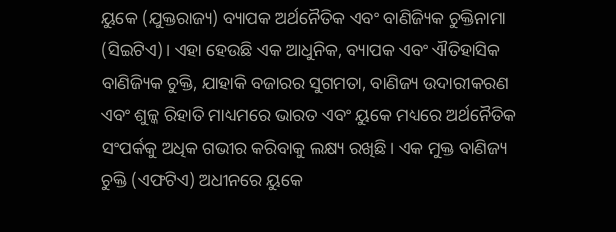ୟୁକେ (ଯୁକ୍ତରାଜ୍ୟ) ବ୍ୟାପକ ଅର୍ଥନୈତିକ ଏବଂ ବାଣିଜ୍ୟିକ ଚୁକ୍ତିନାମା (ସିଇଟିଏ)। ଏହା ହେଉଛି ଏକ ଆଧୁନିକ, ବ୍ୟାପକ ଏବଂ ଐତିହାସିକ ବାଣିଜ୍ୟିକ ଚୁକ୍ତି, ଯାହାକି ବଜାରର ସୁଗମତା, ବାଣିଜ୍ୟ ଉଦାରୀକରଣ ଏବଂ ଶୁଳ୍କ ରିହାତି ମାଧ୍ୟମରେ ଭାରତ ଏବଂ ୟୁକେ ମଧ୍ୟରେ ଅର୍ଥନୈତିକ ସଂପର୍କକୁ ଅଧିକ ଗଭୀର କରିବାକୁ ଲକ୍ଷ୍ୟ ରଖିଛି। ଏକ ମୁକ୍ତ ବାଣିଜ୍ୟ ଚୁକ୍ତି (ଏଫଟିଏ) ଅଧୀନରେ ୟୁକେ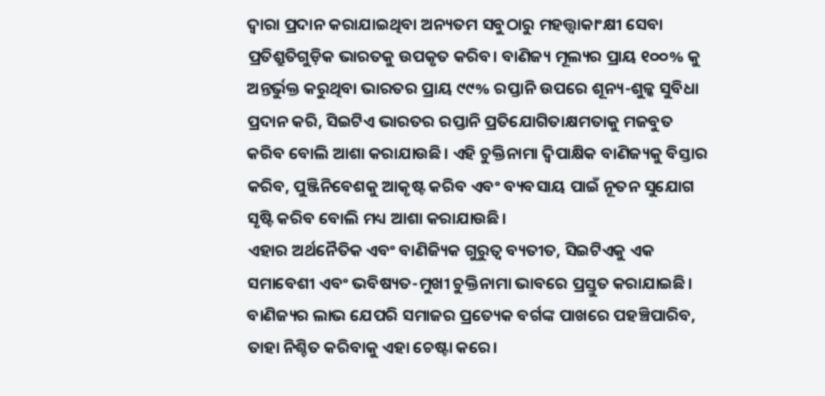ଦ୍ୱାରା ପ୍ରଦାନ କରାଯାଇଥିବା ଅନ୍ୟତମ ସବୁଠାରୁ ମହତ୍ତ୍ୱାକାଂକ୍ଷୀ ସେବା ପ୍ରତିଶ୍ରୁତିଗୁଡ଼ିକ ଭାରତକୁ ଉପକୃତ କରିବ। ବାଣିଜ୍ୟ ମୂଲ୍ୟର ପ୍ରାୟ ୧୦୦% କୁ ଅନ୍ତର୍ଭୁକ୍ତ କରୁଥିବା ଭାରତର ପ୍ରାୟ ୯୯% ରପ୍ତାନି ଉପରେ ଶୂନ୍ୟ-ଶୁଳ୍କ ସୁବିଧା ପ୍ରଦାନ କରି, ସିଇଟିଏ ଭାରତର ରପ୍ତାନି ପ୍ରତିଯୋଗିତାକ୍ଷମତାକୁ ମଜବୁତ କରିବ ବୋଲି ଆଶା କରାଯାଉଛି। ଏହି ଚୁକ୍ତିନାମା ଦ୍ୱିପାକ୍ଷିକ ବାଣିଜ୍ୟକୁ ବିସ୍ତାର କରିବ, ପୁଞ୍ଜିନିବେଶକୁ ଆକୃଷ୍ଟ କରିବ ଏବଂ ବ୍ୟବସାୟ ପାଇଁ ନୂତନ ସୁଯୋଗ ସୃଷ୍ଟି କରିବ ବୋଲି ମଧ୍ୟ ଆଶା କରାଯାଉଛି।
ଏହାର ଅର୍ଥନୈତିକ ଏବଂ ବାଣିଜ୍ୟିକ ଗୁରୁତ୍ୱ ବ୍ୟତୀତ, ସିଇଟିଏକୁ ଏକ ସମାବେଶୀ ଏବଂ ଭବିଷ୍ୟତ-ମୁଖୀ ଚୁକ୍ତିନାମା ଭାବରେ ପ୍ରସ୍ତୁତ କରାଯାଇଛି। ବାଣିଜ୍ୟର ଲାଭ ଯେପରି ସମାଜର ପ୍ରତ୍ୟେକ ବର୍ଗଙ୍କ ପାଖରେ ପହଞ୍ଚିପାରିବ, ତାହା ନିଶ୍ଚିତ କରିବାକୁ ଏହା ଚେଷ୍ଟା କରେ।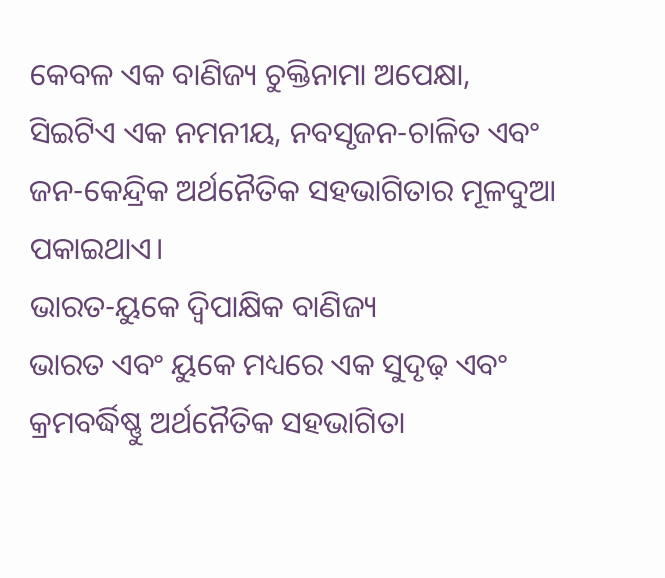କେବଳ ଏକ ବାଣିଜ୍ୟ ଚୁକ୍ତିନାମା ଅପେକ୍ଷା, ସିଇଟିଏ ଏକ ନମନୀୟ, ନବସୃଜନ-ଚାଳିତ ଏବଂ ଜନ-କେନ୍ଦ୍ରିକ ଅର୍ଥନୈତିକ ସହଭାଗିତାର ମୂଳଦୁଆ ପକାଇଥାଏ।
ଭାରତ-ୟୁକେ ଦ୍ୱିପାକ୍ଷିକ ବାଣିଜ୍ୟ
ଭାରତ ଏବଂ ୟୁକେ ମଧ୍ୟରେ ଏକ ସୁଦୃଢ଼ ଏବଂ କ୍ରମବର୍ଦ୍ଧିଷ୍ଣୁ ଅର୍ଥନୈତିକ ସହଭାଗିତା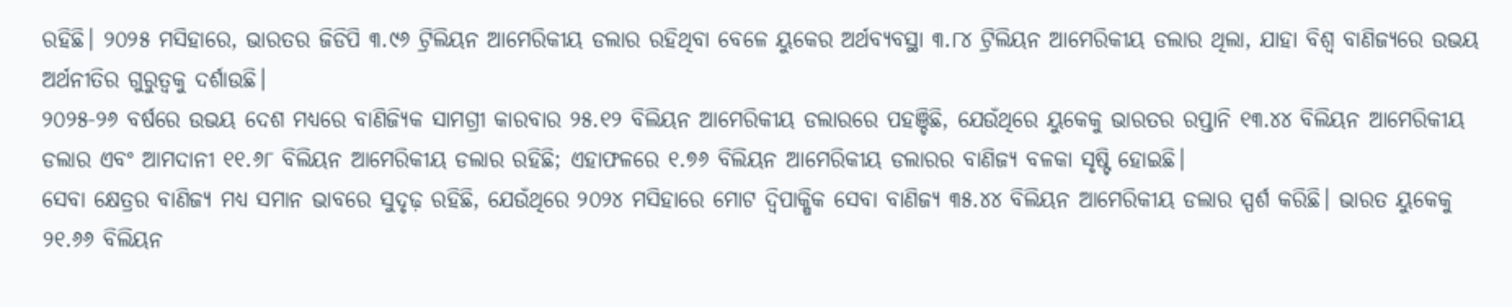ରହିଛି। ୨୦୨୫ ମସିହାରେ, ଭାରତର ଜିଡିପି ୩.୯୬ ଟ୍ରିଲିୟନ ଆମେରିକୀୟ ଡଲାର ରହିଥିବା ବେଳେ ୟୁକେର ଅର୍ଥବ୍ୟବସ୍ଥା ୩.୮୪ ଟ୍ରିଲିୟନ ଆମେରିକୀୟ ଡଲାର ଥିଲା, ଯାହା ବିଶ୍ୱ ବାଣିଜ୍ୟରେ ଉଭୟ ଅର୍ଥନୀତିର ଗୁରୁତ୍ୱକୁ ଦର୍ଶାଉଛି।
୨୦୨୫-୨୬ ବର୍ଷରେ ଉଭୟ ଦେଶ ମଧ୍ୟରେ ବାଣିଜ୍ୟିକ ସାମଗ୍ରୀ କାରବାର ୨୫.୧୨ ବିଲିୟନ ଆମେରିକୀୟ ଡଲାରରେ ପହଞ୍ଚିଛି, ଯେଉଁଥିରେ ୟୁକେକୁ ଭାରତର ରପ୍ତାନି ୧୩.୪୪ ବିଲିୟନ ଆମେରିକୀୟ ଡଲାର ଏବଂ ଆମଦାନୀ ୧୧.୬୮ ବିଲିୟନ ଆମେରିକୀୟ ଡଲାର ରହିଛି; ଏହାଫଳରେ ୧.୭୬ ବିଲିୟନ ଆମେରିକୀୟ ଡଲାରର ବାଣିଜ୍ୟ ବଳକା ସୃଷ୍ଟି ହୋଇଛି।
ସେବା କ୍ଷେତ୍ରର ବାଣିଜ୍ୟ ମଧ୍ୟ ସମାନ ଭାବରେ ସୁଦୃଢ଼ ରହିଛି, ଯେଉଁଥିରେ ୨୦୨୪ ମସିହାରେ ମୋଟ ଦ୍ୱିପାକ୍ଷିକ ସେବା ବାଣିଜ୍ୟ ୩୫.୪୪ ବିଲିୟନ ଆମେରିକୀୟ ଡଲାର ସ୍ପର୍ଶ କରିଛି। ଭାରତ ୟୁକେକୁ ୨୧.୬୬ ବିଲିୟନ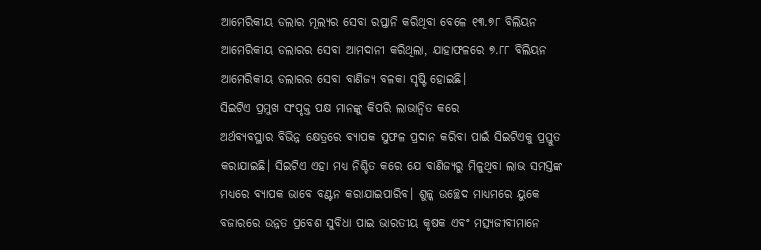ଆମେରିକୀୟ ଡଲାର ମୂଲ୍ୟର ସେବା ରପ୍ତାନି କରିଥିବା ବେଳେ ୧୩.୭୮ ବିଲିୟନ ଆମେରିକୀୟ ଡଲାରର ସେବା ଆମଦାନୀ କରିଥିଲା, ଯାହାଫଳରେ ୭.୮୮ ବିଲିୟନ ଆମେରିକୀୟ ଡଲାରର ସେବା ବାଣିଜ୍ୟ ବଳକା ସୃଷ୍ଟି ହୋଇଛି।
ସିଇଟିଏ ପ୍ରମୁଖ ସଂପୃକ୍ତ ପକ୍ଷ ମାନଙ୍କୁ କିପରି ଲାଭାନ୍ୱିତ କରେ
ଅର୍ଥବ୍ୟବସ୍ଥାର ବିଭିନ୍ନ କ୍ଷେତ୍ରରେ ବ୍ୟାପକ ସୁଫଳ ପ୍ରଦାନ କରିବା ପାଇଁ ସିଇଟିଏକୁ ପ୍ରସ୍ତୁତ କରାଯାଇଛି। ସିଇଟିଏ ଏହା ମଧ୍ୟ ନିଶ୍ଚିତ କରେ ଯେ ବାଣିଜ୍ୟରୁ ମିଳୁଥିବା ଲାଭ ସମସ୍ତଙ୍କ ମଧ୍ୟରେ ବ୍ୟାପକ ଭାବେ ବଣ୍ଟନ କରାଯାଇପାରିବ। ଶୁଳ୍କ ଉଚ୍ଛେଦ ମାଧ୍ୟମରେ ୟୁକେ ବଜାରରେ ଉନ୍ନତ ପ୍ରବେଶ ସୁବିଧା ପାଇ ଭାରତୀୟ କୃଷକ ଏବଂ ମତ୍ସ୍ୟଜୀବୀମାନେ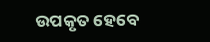ଉପକୃତ ହେବେ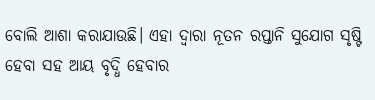ବୋଲି ଆଶା କରାଯାଉଛି। ଏହା ଦ୍ୱାରା ନୂତନ ରପ୍ତାନି ସୁଯୋଗ ସୃଷ୍ଟି ହେବା ସହ ଆୟ ବୃଦ୍ଧି ହେବାର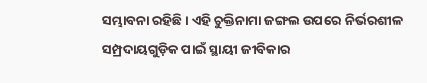ସମ୍ଭାବନା ରହିଛି। ଏହି ଚୁକ୍ତିନାମା ଜଙ୍ଗଲ ଉପରେ ନିର୍ଭରଶୀଳ ସମ୍ପ୍ରଦାୟଗୁଡ଼ିକ ପାଇଁ ସ୍ଥାୟୀ ଜୀବିକାର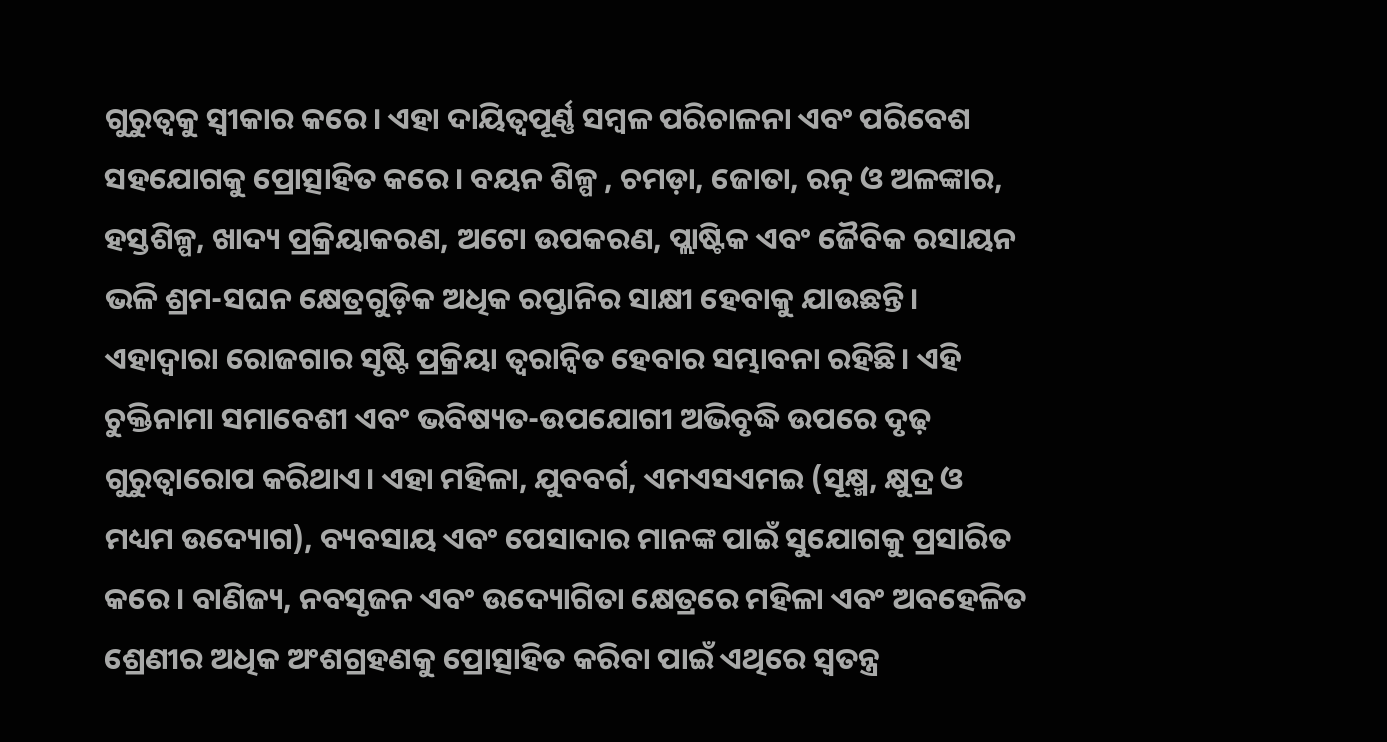ଗୁରୁତ୍ୱକୁ ସ୍ୱୀକାର କରେ। ଏହା ଦାୟିତ୍ୱପୂର୍ଣ୍ଣ ସମ୍ବଳ ପରିଚାଳନା ଏବଂ ପରିବେଶ ସହଯୋଗକୁ ପ୍ରୋତ୍ସାହିତ କରେ। ବୟନ ଶିଳ୍ପ , ଚମଡ଼ା, ଜୋତା, ରତ୍ନ ଓ ଅଳଙ୍କାର, ହସ୍ତଶିଳ୍ପ, ଖାଦ୍ୟ ପ୍ରକ୍ରିୟାକରଣ, ଅଟୋ ଉପକରଣ, ପ୍ଲାଷ୍ଟିକ ଏବଂ ଜୈବିକ ରସାୟନ ଭଳି ଶ୍ରମ-ସଘନ କ୍ଷେତ୍ରଗୁଡ଼ିକ ଅଧିକ ରପ୍ତାନିର ସାକ୍ଷୀ ହେବାକୁ ଯାଉଛନ୍ତି। ଏହାଦ୍ୱାରା ରୋଜଗାର ସୃଷ୍ଟି ପ୍ରକ୍ରିୟା ତ୍ୱରାନ୍ୱିତ ହେବାର ସମ୍ଭାବନା ରହିଛି। ଏହି ଚୁକ୍ତିନାମା ସମାବେଶୀ ଏବଂ ଭବିଷ୍ୟତ-ଉପଯୋଗୀ ଅଭିବୃଦ୍ଧି ଉପରେ ଦୃଢ଼ ଗୁରୁତ୍ୱାରୋପ କରିଥାଏ। ଏହା ମହିଳା, ଯୁବବର୍ଗ, ଏମଏସଏମଇ (ସୂକ୍ଷ୍ମ, କ୍ଷୁଦ୍ର ଓ ମଧ୍ୟମ ଉଦ୍ୟୋଗ), ବ୍ୟବସାୟ ଏବଂ ପେସାଦାର ମାନଙ୍କ ପାଇଁ ସୁଯୋଗକୁ ପ୍ରସାରିତ କରେ। ବାଣିଜ୍ୟ, ନବସୃଜନ ଏବଂ ଉଦ୍ୟୋଗିତା କ୍ଷେତ୍ରରେ ମହିଳା ଏବଂ ଅବହେଳିତ ଶ୍ରେଣୀର ଅଧିକ ଅଂଶଗ୍ରହଣକୁ ପ୍ରୋତ୍ସାହିତ କରିବା ପାଇଁ ଏଥିରେ ସ୍ୱତନ୍ତ୍ର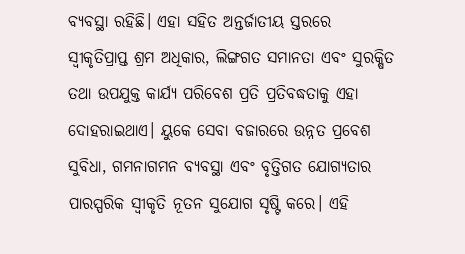ବ୍ୟବସ୍ଥା ରହିଛି। ଏହା ସହିତ ଅନ୍ତର୍ଜାତୀୟ ସ୍ତରରେ ସ୍ୱୀକୃତିପ୍ରାପ୍ତ ଶ୍ରମ ଅଧିକାର, ଲିଙ୍ଗଗତ ସମାନତା ଏବଂ ସୁରକ୍ଷିତ ତଥା ଉପଯୁକ୍ତ କାର୍ଯ୍ୟ ପରିବେଶ ପ୍ରତି ପ୍ରତିବଦ୍ଧତାକୁ ଏହା ଦୋହରାଇଥାଏ। ୟୁକେ ସେବା ବଜାରରେ ଉନ୍ନତ ପ୍ରବେଶ ସୁବିଧା, ଗମନାଗମନ ବ୍ୟବସ୍ଥା ଏବଂ ବୃତ୍ତିଗତ ଯୋଗ୍ୟତାର ପାରସ୍ପରିକ ସ୍ୱୀକୃତି ନୂତନ ସୁଯୋଗ ସୃଷ୍ଟି କରେ। ଏହି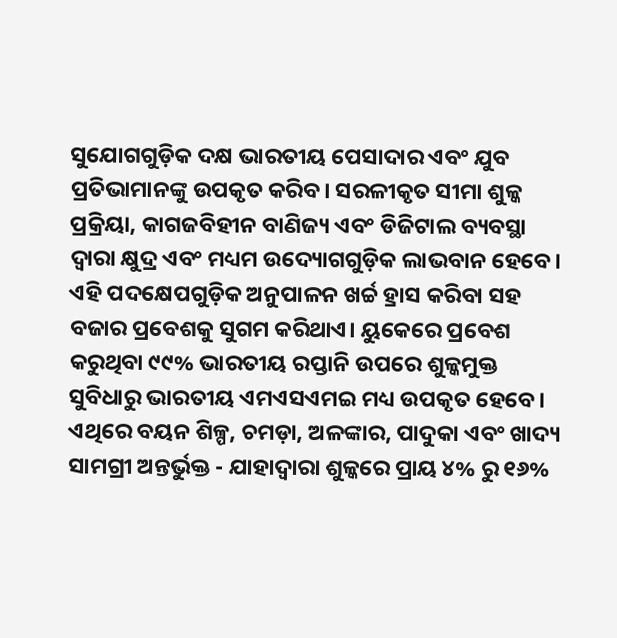ସୁଯୋଗଗୁଡ଼ିକ ଦକ୍ଷ ଭାରତୀୟ ପେସାଦାର ଏବଂ ଯୁବ ପ୍ରତିଭାମାନଙ୍କୁ ଉପକୃତ କରିବ। ସରଳୀକୃତ ସୀମା ଶୁଳ୍କ ପ୍ରକ୍ରିୟା, କାଗଜବିହୀନ ବାଣିଜ୍ୟ ଏବଂ ଡିଜିଟାଲ ବ୍ୟବସ୍ଥା ଦ୍ୱାରା କ୍ଷୁଦ୍ର ଏବଂ ମଧ୍ୟମ ଉଦ୍ୟୋଗଗୁଡ଼ିକ ଲାଭବାନ ହେବେ। ଏହି ପଦକ୍ଷେପଗୁଡ଼ିକ ଅନୁପାଳନ ଖର୍ଚ୍ଚ ହ୍ରାସ କରିବା ସହ ବଜାର ପ୍ରବେଶକୁ ସୁଗମ କରିଥାଏ। ୟୁକେରେ ପ୍ରବେଶ କରୁଥିବା ୯୯% ଭାରତୀୟ ରପ୍ତାନି ଉପରେ ଶୁଳ୍କମୁକ୍ତ ସୁବିଧାରୁ ଭାରତୀୟ ଏମଏସଏମଇ ମଧ୍ୟ ଉପକୃତ ହେବେ। ଏଥିରେ ବୟନ ଶିଳ୍ପ, ଚମଡ଼ା, ଅଳଙ୍କାର, ପାଦୁକା ଏବଂ ଖାଦ୍ୟ ସାମଗ୍ରୀ ଅନ୍ତର୍ଭୁକ୍ତ - ଯାହାଦ୍ୱାରା ଶୁଳ୍କରେ ପ୍ରାୟ ୪% ରୁ ୧୬%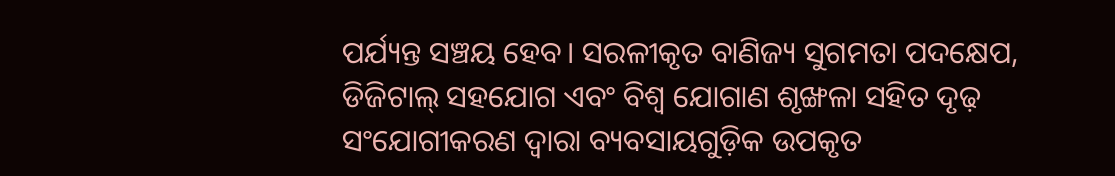ପର୍ଯ୍ୟନ୍ତ ସଞ୍ଚୟ ହେବ। ସରଳୀକୃତ ବାଣିଜ୍ୟ ସୁଗମତା ପଦକ୍ଷେପ, ଡିଜିଟାଲ୍ ସହଯୋଗ ଏବଂ ବିଶ୍ୱ ଯୋଗାଣ ଶୃଙ୍ଖଳା ସହିତ ଦୃଢ଼ ସଂଯୋଗୀକରଣ ଦ୍ୱାରା ବ୍ୟବସାୟଗୁଡ଼ିକ ଉପକୃତ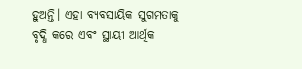ହୁଅନ୍ତି। ଏହା ବ୍ୟବସାୟିକ ସୁଗମତାକୁ ବୃଦ୍ଧି କରେ ଏବଂ ସ୍ଥାୟୀ ଆର୍ଥିକ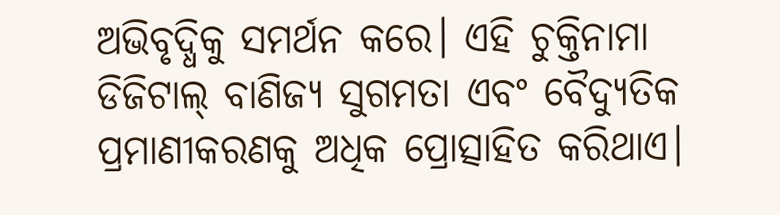ଅଭିବୃଦ୍ଧିକୁ ସମର୍ଥନ କରେ। ଏହି ଚୁକ୍ତିନାମା ଡିଜିଟାଲ୍ ବାଣିଜ୍ୟ ସୁଗମତା ଏବଂ ବୈଦ୍ୟୁତିକ ପ୍ରମାଣୀକରଣକୁ ଅଧିକ ପ୍ରୋତ୍ସାହିତ କରିଥାଏ।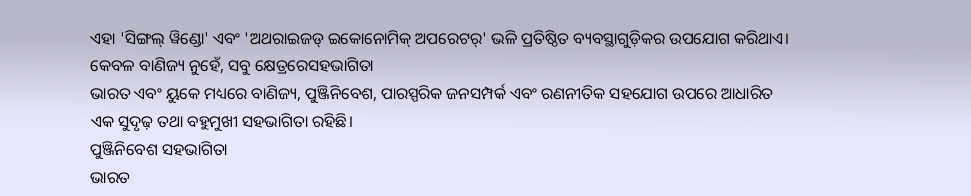ଏହା 'ସିଙ୍ଗଲ୍ ୱିଣ୍ଡୋ' ଏବଂ 'ଅଥରାଇଜଡ୍ ଇକୋନୋମିକ୍ ଅପରେଟର୍' ଭଳି ପ୍ରତିଷ୍ଠିତ ବ୍ୟବସ୍ଥାଗୁଡ଼ିକର ଉପଯୋଗ କରିଥାଏ।
କେବଳ ବାଣିଜ୍ୟ ନୁହେଁ, ସବୁ କ୍ଷେତ୍ରରେସହଭାଗିତା
ଭାରତ ଏବଂ ୟୁକେ ମଧ୍ୟରେ ବାଣିଜ୍ୟ, ପୁଞ୍ଜିନିବେଶ, ପାରସ୍ପରିକ ଜନସମ୍ପର୍କ ଏବଂ ରଣନୀତିକ ସହଯୋଗ ଉପରେ ଆଧାରିତ ଏକ ସୁଦୃଢ଼ ତଥା ବହୁମୁଖୀ ସହଭାଗିତା ରହିଛି।
ପୁଞ୍ଜିନିବେଶ ସହଭାଗିତା
ଭାରତ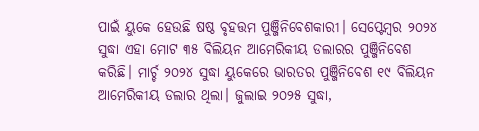ପାଇଁ ୟୁକେ ହେଉଛି ଷଷ୍ଠ ବୃହତ୍ତମ ପୁଞ୍ଜିନିବେଶକାରୀ। ସେପ୍ଟେମ୍ବର ୨୦୨୪ ସୁଦ୍ଧା ଏହା ମୋଟ ୩୫ ବିଲିୟନ ଆମେରିକୀୟ ଡଲାରର ପୁଞ୍ଜିନିବେଶ କରିଛି। ମାର୍ଚ୍ଚ ୨୦୨୪ ସୁଦ୍ଧା ୟୁକେରେ ଭାରତର ପୁଞ୍ଜିନିବେଶ ୧୯ ବିଲିୟନ ଆମେରିକୀୟ ଡଲାର ଥିଲା। ଜୁଲାଇ ୨୦୨୫ ସୁଦ୍ଧା,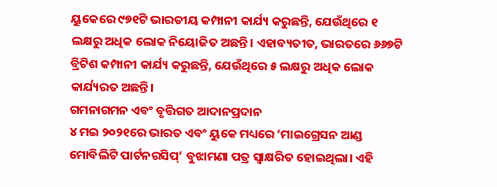ୟୁକେରେ ୯୭୧ଟି ଭାରତୀୟ କମ୍ପାନୀ କାର୍ଯ୍ୟ କରୁଛନ୍ତି, ଯେଉଁଥିରେ ୧ ଲକ୍ଷରୁ ଅଧିକ ଲୋକ ନିୟୋଜିତ ଅଛନ୍ତି। ଏହାବ୍ୟତୀତ, ଭାରତରେ ୬୬୭ଟି ବ୍ରିଟିଶ କମ୍ପାନୀ କାର୍ଯ୍ୟ କରୁଛନ୍ତି, ଯେଉଁଥିରେ ୫ ଲକ୍ଷରୁ ଅଧିକ ଲୋକ କାର୍ଯ୍ୟରତ ଅଛନ୍ତି।
ଗମନାଗମନ ଏବଂ ବୃତ୍ତିଗତ ଆଦାନପ୍ରଦାନ
୪ ମଇ ୨୦୨୧ରେ ଭାରତ ଏବଂ ୟୁକେ ମଧ୍ୟରେ ‘ମାଇଗ୍ରେସନ ଆଣ୍ଡ ମୋବିଲିଟି ପାର୍ଟନରସିପ୍’ ବୁଝାମଣା ପତ୍ର ସ୍ୱାକ୍ଷରିତ ହୋଇଥିଲା। ଏହି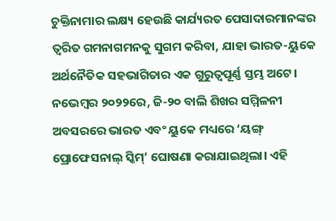ଚୁକ୍ତିନାମାର ଲକ୍ଷ୍ୟ ହେଉଛି କାର୍ଯ୍ୟରତ ପେସାଦାରମାନଙ୍କର ତ୍ୱରିତ ଗମନାଗମନକୁ ସୁଗମ କରିବା, ଯାହା ଭାରତ-ୟୁକେ ଅର୍ଥନୈତିକ ସହଭାଗିତାର ଏକ ଗୁରୁତ୍ୱପୂର୍ଣ୍ଣ ସ୍ତମ୍ଭ ଅଟେ। ନଭେମ୍ବର ୨୦୨୨ରେ, ଜି-୨୦ ବାଲି ଶିଖର ସମ୍ମିଳନୀ ଅବସରରେ ଭାରତ ଏବଂ ୟୁକେ ମଧ୍ୟରେ ‘ୟଙ୍ଗ୍ ପ୍ରୋଫେସନାଲ୍ ସ୍କିମ୍’ ଘୋଷଣା କରାଯାଇଥିଲା। ଏହି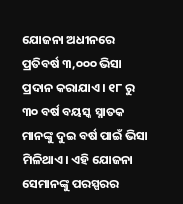ଯୋଜନା ଅଧୀନରେ ପ୍ରତିବର୍ଷ ୩,୦୦୦ ଭିସା ପ୍ରଦାନ କରାଯାଏ। ୧୮ ରୁ ୩୦ ବର୍ଷ ବୟସ୍କ ସ୍ନାତକ ମାନଙ୍କୁ ଦୁଇ ବର୍ଷ ପାଇଁ ଭିସା ମିଳିଥାଏ। ଏହି ଯୋଜନା ସେମାନଙ୍କୁ ପରସ୍ପରର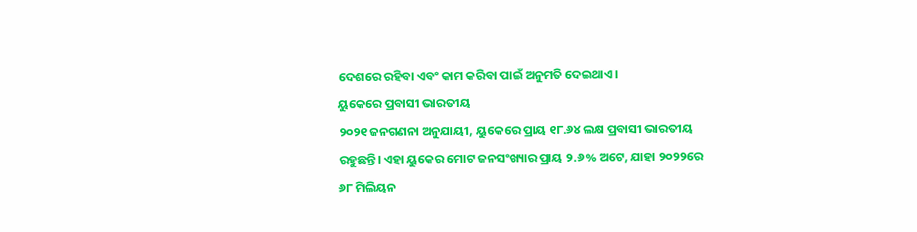ଦେଶରେ ରହିବା ଏବଂ କାମ କରିବା ପାଇଁ ଅନୁମତି ଦେଇଥାଏ।
ୟୁକେରେ ପ୍ରବାସୀ ଭାରତୀୟ
୨୦୨୧ ଜନଗଣନା ଅନୁଯାୟୀ, ୟୁକେରେ ପ୍ରାୟ ୧୮.୬୪ ଲକ୍ଷ ପ୍ରବାସୀ ଭାରତୀୟ ରହୁଛନ୍ତି। ଏହା ୟୁକେର ମୋଟ ଜନସଂଖ୍ୟାର ପ୍ରାୟ ୨.୬% ଅଟେ, ଯାହା ୨୦୨୨ରେ ୬୮ ମିଲିୟନ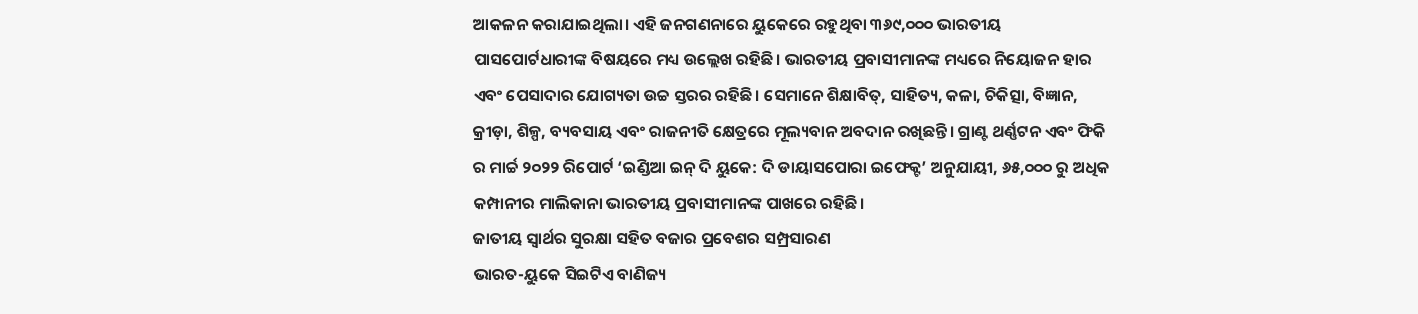ଆକଳନ କରାଯାଇଥିଲା। ଏହି ଜନଗଣନାରେ ୟୁକେରେ ରହୁଥିବା ୩୬୯,୦୦୦ ଭାରତୀୟ ପାସପୋର୍ଟଧାରୀଙ୍କ ବିଷୟରେ ମଧ୍ୟ ଉଲ୍ଲେଖ ରହିଛି। ଭାରତୀୟ ପ୍ରବାସୀମାନଙ୍କ ମଧ୍ୟରେ ନିୟୋଜନ ହାର ଏବଂ ପେସାଦାର ଯୋଗ୍ୟତା ଉଚ୍ଚ ସ୍ତରର ରହିଛି। ସେମାନେ ଶିକ୍ଷାବିତ୍, ସାହିତ୍ୟ, କଳା, ଚିକିତ୍ସା, ବିଜ୍ଞାନ, କ୍ରୀଡ଼ା, ଶିଳ୍ପ, ବ୍ୟବସାୟ ଏବଂ ରାଜନୀତି କ୍ଷେତ୍ରରେ ମୂଲ୍ୟବାନ ଅବଦାନ ରଖିଛନ୍ତି। ଗ୍ରାଣ୍ଟ ଥର୍ଣ୍ଣଟନ ଏବଂ ଫିକି ର ମାର୍ଚ୍ଚ ୨୦୨୨ ରିପୋର୍ଟ ‘ଇଣ୍ଡିଆ ଇନ୍ ଦି ୟୁକେ: ଦି ଡାୟାସପୋରା ଇଫେକ୍ଟ’ ଅନୁଯାୟୀ, ୬୫,୦୦୦ ରୁ ଅଧିକ କମ୍ପାନୀର ମାଲିକାନା ଭାରତୀୟ ପ୍ରବାସୀମାନଙ୍କ ପାଖରେ ରହିଛି।
ଜାତୀୟ ସ୍ୱାର୍ଥର ସୁରକ୍ଷା ସହିତ ବଜାର ପ୍ରବେଶର ସମ୍ପ୍ରସାରଣ
ଭାରତ-ୟୁକେ ସିଇଟିଏ ବାଣିଜ୍ୟ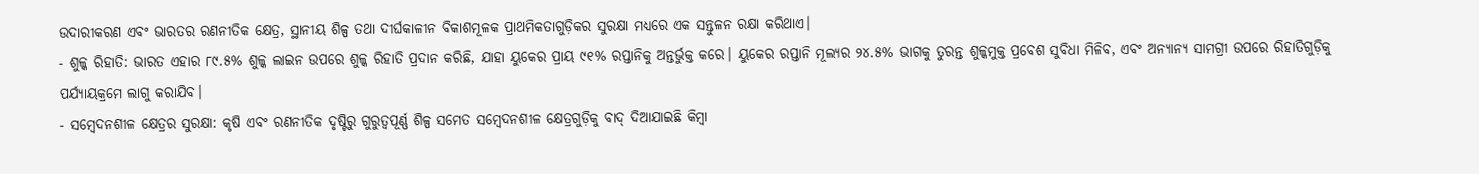ଉଦାରୀକରଣ ଏବଂ ଭାରତର ରଣନୀତିକ କ୍ଷେତ୍ର, ସ୍ଥାନୀୟ ଶିଳ୍ପ ତଥା ଦୀର୍ଘକାଳୀନ ବିକାଶମୂଳକ ପ୍ରାଥମିକତାଗୁଡ଼ିକର ସୁରକ୍ଷା ମଧ୍ୟରେ ଏକ ସନ୍ତୁଳନ ରକ୍ଷା କରିଥାଏ।
- ଶୁଳ୍କ ରିହାତି: ଭାରତ ଏହାର ୮୯.୫% ଶୁଳ୍କ ଲାଇନ ଉପରେ ଶୁଳ୍କ ରିହାତି ପ୍ରଦାନ କରିଛି, ଯାହା ୟୁକେର ପ୍ରାୟ ୯୧% ରପ୍ତାନିକୁ ଅନ୍ତର୍ଭୁକ୍ତ କରେ। ୟୁକେର ରପ୍ତାନି ମୂଲ୍ୟର ୨୪.୫% ଭାଗକୁ ତୁରନ୍ତ ଶୁଳ୍କମୁକ୍ତ ପ୍ରବେଶ ସୁବିଧା ମିଳିବ, ଏବଂ ଅନ୍ୟାନ୍ୟ ସାମଗ୍ରୀ ଉପରେ ରିହାତିଗୁଡ଼ିକୁ ପର୍ଯ୍ୟାୟକ୍ରମେ ଲାଗୁ କରାଯିବ।
- ସମ୍ବେଦନଶୀଳ କ୍ଷେତ୍ରର ସୁରକ୍ଷା: କୃଷି ଏବଂ ରଣନୀତିକ ଦୃଷ୍ଟିରୁ ଗୁରୁତ୍ୱପୂର୍ଣ୍ଣ ଶିଳ୍ପ ସମେତ ସମ୍ବେଦନଶୀଳ କ୍ଷେତ୍ରଗୁଡ଼ିକୁ ବାଦ୍ ଦିଆଯାଇଛି କିମ୍ବା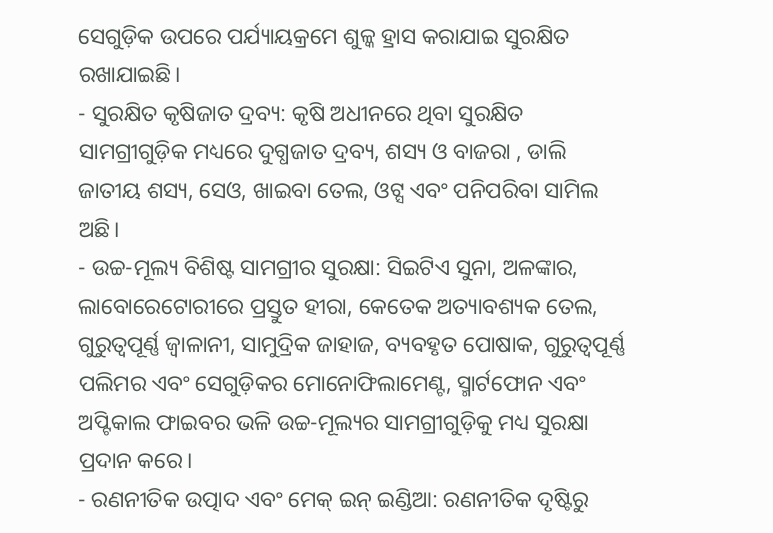ସେଗୁଡ଼ିକ ଉପରେ ପର୍ଯ୍ୟାୟକ୍ରମେ ଶୁଳ୍କ ହ୍ରାସ କରାଯାଇ ସୁରକ୍ଷିତ ରଖାଯାଇଛି।
- ସୁରକ୍ଷିତ କୃଷିଜାତ ଦ୍ରବ୍ୟ: କୃଷି ଅଧୀନରେ ଥିବା ସୁରକ୍ଷିତ ସାମଗ୍ରୀଗୁଡ଼ିକ ମଧ୍ୟରେ ଦୁଗ୍ଧଜାତ ଦ୍ରବ୍ୟ, ଶସ୍ୟ ଓ ବାଜରା , ଡାଲି ଜାତୀୟ ଶସ୍ୟ, ସେଓ, ଖାଇବା ତେଲ, ଓଟ୍ସ ଏବଂ ପନିପରିବା ସାମିଲ ଅଛି।
- ଉଚ୍ଚ-ମୂଲ୍ୟ ବିଶିଷ୍ଟ ସାମଗ୍ରୀର ସୁରକ୍ଷା: ସିଇଟିଏ ସୁନା, ଅଳଙ୍କାର, ଲାବୋରେଟୋରୀରେ ପ୍ରସ୍ତୁତ ହୀରା, କେତେକ ଅତ୍ୟାବଶ୍ୟକ ତେଲ, ଗୁରୁତ୍ୱପୂର୍ଣ୍ଣ ଜ୍ୱାଳାନୀ, ସାମୁଦ୍ରିକ ଜାହାଜ, ବ୍ୟବହୃତ ପୋଷାକ, ଗୁରୁତ୍ୱପୂର୍ଣ୍ଣ ପଲିମର ଏବଂ ସେଗୁଡ଼ିକର ମୋନୋଫିଲାମେଣ୍ଟ, ସ୍ମାର୍ଟଫୋନ ଏବଂ ଅପ୍ଟିକାଲ ଫାଇବର ଭଳି ଉଚ୍ଚ-ମୂଲ୍ୟର ସାମଗ୍ରୀଗୁଡ଼ିକୁ ମଧ୍ୟ ସୁରକ୍ଷା ପ୍ରଦାନ କରେ।
- ରଣନୀତିକ ଉତ୍ପାଦ ଏବଂ ମେକ୍ ଇନ୍ ଇଣ୍ଡିଆ: ରଣନୀତିକ ଦୃଷ୍ଟିରୁ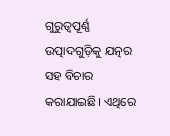ଗୁରୁତ୍ୱପୂର୍ଣ୍ଣ ଉତ୍ପାଦଗୁଡ଼ିକୁ ଯତ୍ନର ସହ ବିଚାର କରାଯାଇଛି। ଏଥିରେ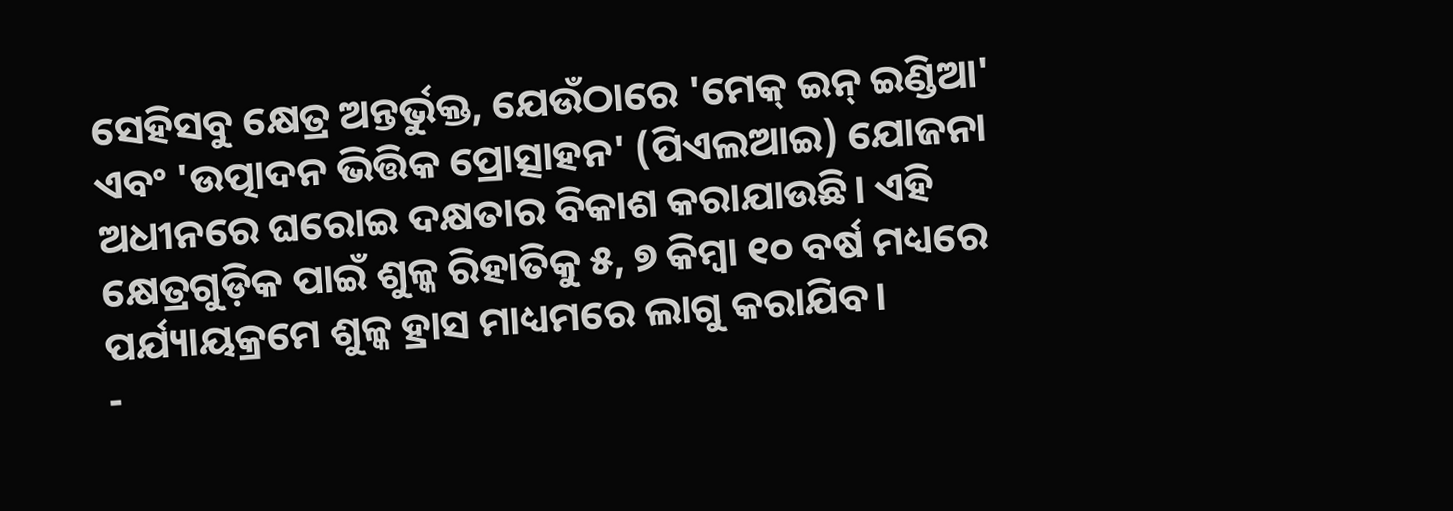ସେହିସବୁ କ୍ଷେତ୍ର ଅନ୍ତର୍ଭୁକ୍ତ, ଯେଉଁଠାରେ 'ମେକ୍ ଇନ୍ ଇଣ୍ଡିଆ' ଏବଂ 'ଉତ୍ପାଦନ ଭିତ୍ତିକ ପ୍ରୋତ୍ସାହନ' (ପିଏଲଆଇ) ଯୋଜନା ଅଧୀନରେ ଘରୋଇ ଦକ୍ଷତାର ବିକାଶ କରାଯାଉଛି। ଏହି କ୍ଷେତ୍ରଗୁଡ଼ିକ ପାଇଁ ଶୁଳ୍କ ରିହାତିକୁ ୫, ୭ କିମ୍ବା ୧୦ ବର୍ଷ ମଧ୍ୟରେ ପର୍ଯ୍ୟାୟକ୍ରମେ ଶୁଳ୍କ ହ୍ରାସ ମାଧ୍ୟମରେ ଲାଗୁ କରାଯିବ।
-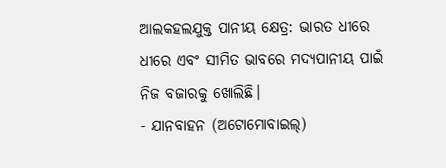ଆଲକହଲଯୁକ୍ତ ପାନୀୟ କ୍ଷେତ୍ର: ଭାରତ ଧୀରେ ଧୀରେ ଏବଂ ସୀମିତ ଭାବରେ ମଦ୍ୟପାନୀୟ ପାଇଁ ନିଜ ବଜାରକୁ ଖୋଲିଛି।
- ଯାନବାହନ (ଅଟୋମୋବାଇଲ୍)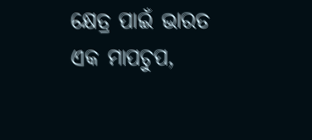କ୍ଷେତ୍ର ପାଇଁ ଭାରତ ଏକ ମାପଚୁପ,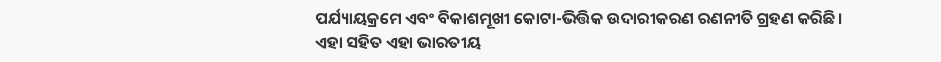ପର୍ଯ୍ୟାୟକ୍ରମେ ଏବଂ ବିକାଶମୂଖୀ କୋଟା-ଭିତ୍ତିକ ଉଦାରୀକରଣ ରଣନୀତି ଗ୍ରହଣ କରିଛି। ଏହା ସହିତ ଏହା ଭାରତୀୟ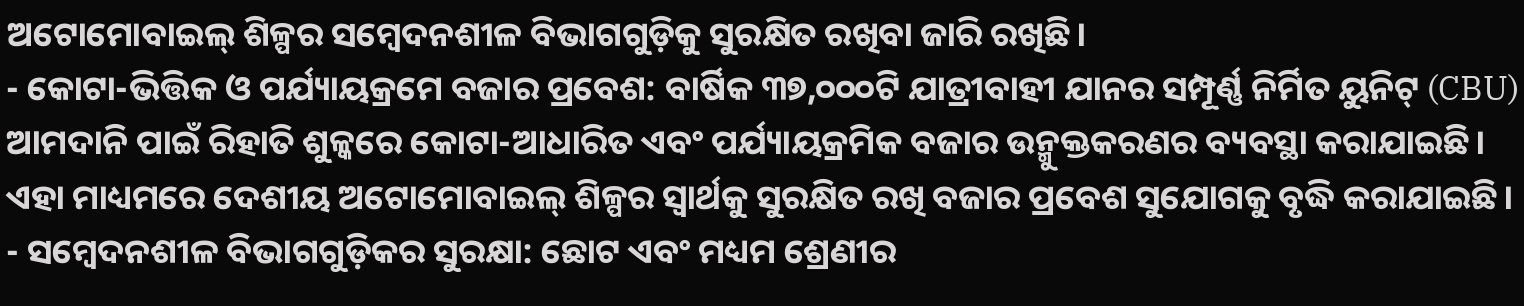ଅଟୋମୋବାଇଲ୍ ଶିଳ୍ପର ସମ୍ବେଦନଶୀଳ ବିଭାଗଗୁଡ଼ିକୁ ସୁରକ୍ଷିତ ରଖିବା ଜାରି ରଖିଛି।
- କୋଟା-ଭିତ୍ତିକ ଓ ପର୍ଯ୍ୟାୟକ୍ରମେ ବଜାର ପ୍ରବେଶ: ବାର୍ଷିକ ୩୭,୦୦୦ଟି ଯାତ୍ରୀବାହୀ ଯାନର ସମ୍ପୂର୍ଣ୍ଣ ନିର୍ମିତ ୟୁନିଟ୍ (CBU) ଆମଦାନି ପାଇଁ ରିହାତି ଶୁଳ୍କରେ କୋଟା-ଆଧାରିତ ଏବଂ ପର୍ଯ୍ୟାୟକ୍ରମିକ ବଜାର ଉନ୍ମୁକ୍ତକରଣର ବ୍ୟବସ୍ଥା କରାଯାଇଛି। ଏହା ମାଧ୍ୟମରେ ଦେଶୀୟ ଅଟୋମୋବାଇଲ୍ ଶିଳ୍ପର ସ୍ୱାର୍ଥକୁ ସୁରକ୍ଷିତ ରଖି ବଜାର ପ୍ରବେଶ ସୁଯୋଗକୁ ବୃଦ୍ଧି କରାଯାଇଛି।
- ସମ୍ବେଦନଶୀଳ ବିଭାଗଗୁଡ଼ିକର ସୁରକ୍ଷା: ଛୋଟ ଏବଂ ମଧ୍ୟମ ଶ୍ରେଣୀର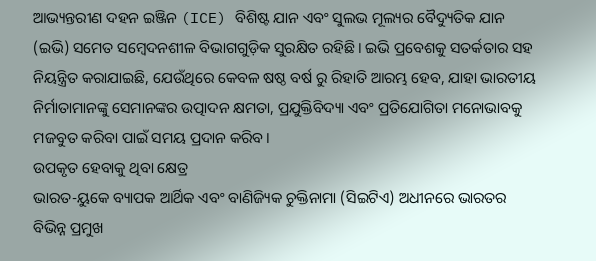ଆଭ୍ୟନ୍ତରୀଣ ଦହନ ଇଞ୍ଜିନ (ICE) ବିଶିଷ୍ଟ ଯାନ ଏବଂ ସୁଲଭ ମୂଲ୍ୟର ବୈଦ୍ୟୁତିକ ଯାନ (ଇଭି) ସମେତ ସମ୍ବେଦନଶୀଳ ବିଭାଗଗୁଡ଼ିକ ସୁରକ୍ଷିତ ରହିଛି। ଇଭି ପ୍ରବେଶକୁ ସତର୍କତାର ସହ ନିୟନ୍ତ୍ରିତ କରାଯାଇଛି, ଯେଉଁଥିରେ କେବଳ ଷଷ୍ଠ ବର୍ଷ ରୁ ରିହାତି ଆରମ୍ଭ ହେବ, ଯାହା ଭାରତୀୟ ନିର୍ମାତାମାନଙ୍କୁ ସେମାନଙ୍କର ଉତ୍ପାଦନ କ୍ଷମତା, ପ୍ରଯୁକ୍ତିବିଦ୍ୟା ଏବଂ ପ୍ରତିଯୋଗିତା ମନୋଭାବକୁ ମଜବୁତ କରିବା ପାଇଁ ସମୟ ପ୍ରଦାନ କରିବ।
ଉପକୃତ ହେବାକୁ ଥିବା କ୍ଷେତ୍ର
ଭାରତ-ୟୁକେ ବ୍ୟାପକ ଆର୍ଥିକ ଏବଂ ବାଣିଜ୍ୟିକ ଚୁକ୍ତିନାମା (ସିଇଟିଏ) ଅଧୀନରେ ଭାରତର ବିଭିନ୍ନ ପ୍ରମୁଖ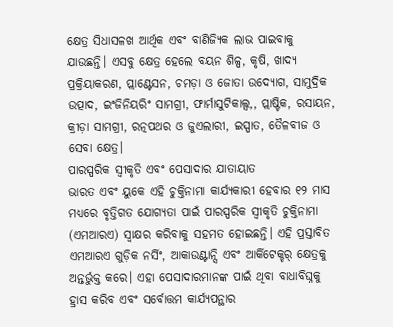କ୍ଷେତ୍ର ସିଧାସଳଖ ଆର୍ଥିକ ଏବଂ ବାଣିଜ୍ୟିକ ଲାଭ ପାଇବାକୁ ଯାଉଛନ୍ତି। ଏସବୁ କ୍ଷେତ୍ର ହେଲେ ବୟନ ଶିଳ୍ପ, କୃଷି, ଖାଦ୍ୟ ପ୍ରକ୍ରିୟାକରଣ, ପ୍ଲାଣ୍ଟେସନ, ଚମଡ଼ା ଓ ଜୋତା ଉଦ୍ୟୋଗ, ସାମୁଦ୍ରିକ ଉତ୍ପାଦ, ଇଂଜିନିୟରିଂ ସାମଗ୍ରୀ, ଫାର୍ମାସୁଟିକାଲ୍ସ,, ପ୍ଲାଷ୍ଟିକ, ରସାୟନ, କ୍ରୀଡ଼ା ସାମଗ୍ରୀ, ରତ୍ନପଥର ଓ ଜୁଏଲାରୀ, ଇସ୍ପାତ, ତୈଳବୀଜ ଓ ସେବା କ୍ଷେତ୍ର।
ପାରସ୍ପରିକ ସ୍ୱୀକୃତି ଏବଂ ପେସାଦାର ଯାତାୟାତ
ଭାରତ ଏବଂ ୟୁକେ ଏହି ଚୁକ୍ତିନାମା କାର୍ଯ୍ୟକାରୀ ହେବାର ୧୨ ମାସ ମଧ୍ୟରେ ବୃତ୍ତିଗତ ଯୋଗ୍ୟତା ପାଇଁ ପାରସ୍ପରିକ ସ୍ୱୀକୃତି ଚୁକ୍ତିନାମା (ଏମଆରଏ) ସ୍ୱାକ୍ଷର କରିବାକୁ ସହମତ ହୋଇଛନ୍ତି। ଏହି ପ୍ରସ୍ତାବିତ ଏମଆରଏ ଗୁଡ଼ିକ ନର୍ସିଂ, ଆକାଉଣ୍ଟାନ୍ସି ଏବଂ ଆର୍କିଟେକ୍ଚର୍ କ୍ଷେତ୍ରକୁ ଅନ୍ତର୍ଭୁକ୍ତ କରେ। ଏହା ପେସାଦାରମାନଙ୍କ ପାଇଁ ଥିବା ବାଧାବିଘ୍ନକୁ ହ୍ରାସ କରିବ ଏବଂ ସର୍ବୋତ୍ତମ କାର୍ଯ୍ୟପନ୍ଥାର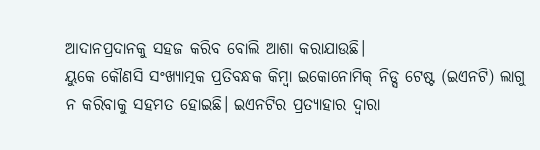ଆଦାନପ୍ରଦାନକୁ ସହଜ କରିବ ବୋଲି ଆଶା କରାଯାଉଛି।
ୟୁକେ କୌଣସି ସଂଖ୍ୟାତ୍ମକ ପ୍ରତିବନ୍ଧକ କିମ୍ବା ଇକୋନୋମିକ୍ ନିଡ୍ସ ଟେଷ୍ଟ (ଇଏନଟି) ଲାଗୁ ନ କରିବାକୁ ସହମତ ହୋଇଛି। ଇଏନଟିର ପ୍ରତ୍ୟାହାର ଦ୍ୱାରା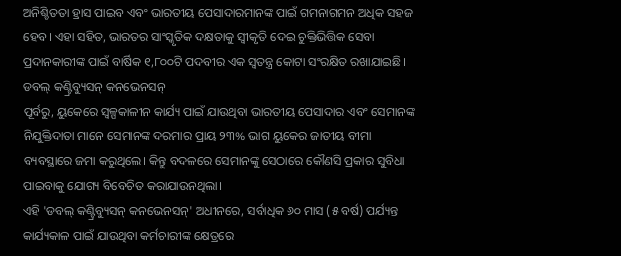ଅନିଶ୍ଚିତତା ହ୍ରାସ ପାଇବ ଏବଂ ଭାରତୀୟ ପେସାଦାରମାନଙ୍କ ପାଇଁ ଗମନାଗମନ ଅଧିକ ସହଜ ହେବ। ଏହା ସହିତ, ଭାରତର ସାଂସ୍କୃତିକ ଦକ୍ଷତାକୁ ସ୍ୱୀକୃତି ଦେଇ ଚୁକ୍ତିଭିତ୍ତିକ ସେବା ପ୍ରଦାନକାରୀଙ୍କ ପାଇଁ ବାର୍ଷିକ ୧,୮୦୦ଟି ପଦବୀର ଏକ ସ୍ୱତନ୍ତ୍ର କୋଟା ସଂରକ୍ଷିତ ରଖାଯାଇଛି।
ଡବଲ୍ କଣ୍ଟ୍ରିବ୍ୟୁସନ୍ କନଭେନସନ୍
ପୂର୍ବରୁ, ୟୁକେରେ ସ୍ୱଳ୍ପକାଳୀନ କାର୍ଯ୍ୟ ପାଇଁ ଯାଉଥିବା ଭାରତୀୟ ପେସାଦାର ଏବଂ ସେମାନଙ୍କ ନିଯୁକ୍ତିଦାତା ମାନେ ସେମାନଙ୍କ ଦରମାର ପ୍ରାୟ ୨୩% ଭାଗ ୟୁକେର ଜାତୀୟ ବୀମା ବ୍ୟବସ୍ଥାରେ ଜମା କରୁଥିଲେ। କିନ୍ତୁ ବଦଳରେ ସେମାନଙ୍କୁ ସେଠାରେ କୌଣସି ପ୍ରକାର ସୁବିଧା ପାଇବାକୁ ଯୋଗ୍ୟ ବିବେଚିତ କରାଯାଉନଥିଲା।
ଏହି 'ଡବଲ୍ କଣ୍ଟ୍ରିବ୍ୟୁସନ୍ କନଭେନସନ୍' ଅଧୀନରେ, ସର୍ବାଧିକ ୬୦ ମାସ (୫ ବର୍ଷ) ପର୍ଯ୍ୟନ୍ତ କାର୍ଯ୍ୟକାଳ ପାଇଁ ଯାଉଥିବା କର୍ମଚାରୀଙ୍କ କ୍ଷେତ୍ରରେ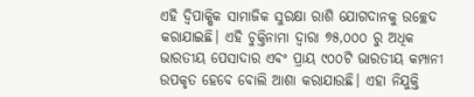ଏହି ଦ୍ୱିପାକ୍ଷିକ ସାମାଜିକ ସୁରକ୍ଷା ରାଶି ଯୋଗଦାନକୁ ଉଚ୍ଛେଦ କରାଯାଇଛି। ଏହି ଚୁକ୍ତିନାମା ଦ୍ୱାରା ୭୫,୦୦୦ ରୁ ଅଧିକ ଭାରତୀୟ ପେସାଦାର ଏବଂ ପ୍ରାୟ ୯୦୦ଟି ଭାରତୀୟ କମ୍ପାନୀ ଉପକୃତ ହେବେ ବୋଲି ଆଶା କରାଯାଉଛି। ଏହା ନିଯୁକ୍ତି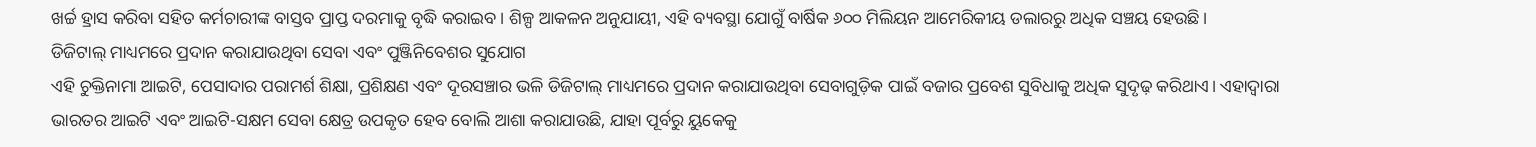ଖର୍ଚ୍ଚ ହ୍ରାସ କରିବା ସହିତ କର୍ମଚାରୀଙ୍କ ବାସ୍ତବ ପ୍ରାପ୍ତ ଦରମାକୁ ବୃଦ୍ଧି କରାଇବ। ଶିଳ୍ପ ଆକଳନ ଅନୁଯାୟୀ, ଏହି ବ୍ୟବସ୍ଥା ଯୋଗୁଁ ବାର୍ଷିକ ୬୦୦ ମିଲିୟନ ଆମେରିକୀୟ ଡଲାରରୁ ଅଧିକ ସଞ୍ଚୟ ହେଉଛି।
ଡିଜିଟାଲ୍ ମାଧ୍ୟମରେ ପ୍ରଦାନ କରାଯାଉଥିବା ସେବା ଏବଂ ପୁଞ୍ଜିନିବେଶର ସୁଯୋଗ
ଏହି ଚୁକ୍ତିନାମା ଆଇଟି, ପେସାଦାର ପରାମର୍ଶ ଶିକ୍ଷା, ପ୍ରଶିକ୍ଷଣ ଏବଂ ଦୂରସଞ୍ଚାର ଭଳି ଡିଜିଟାଲ୍ ମାଧ୍ୟମରେ ପ୍ରଦାନ କରାଯାଉଥିବା ସେବାଗୁଡ଼ିକ ପାଇଁ ବଜାର ପ୍ରବେଶ ସୁବିଧାକୁ ଅଧିକ ସୁଦୃଢ଼ କରିଥାଏ। ଏହାଦ୍ୱାରା ଭାରତର ଆଇଟି ଏବଂ ଆଇଟି-ସକ୍ଷମ ସେବା କ୍ଷେତ୍ର ଉପକୃତ ହେବ ବୋଲି ଆଶା କରାଯାଉଛି, ଯାହା ପୂର୍ବରୁ ୟୁକେକୁ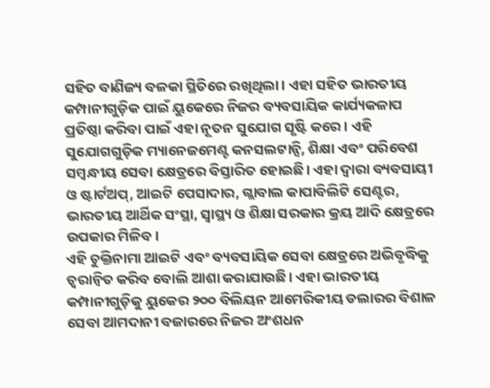ସହିତ ବାଣିଜ୍ୟ ବଳକା ସ୍ଥିତିରେ ରଖିଥିଲା। ଏହା ସହିତ ଭାରତୀୟ କମ୍ପାନୀଗୁଡ଼ିକ ପାଇଁ ୟୁକେରେ ନିଜର ବ୍ୟବସାୟିକ କାର୍ଯ୍ୟକଳାପ ପ୍ରତିଷ୍ଠା କରିବା ପାଇଁ ଏହା ନୂତନ ସୁଯୋଗ ସୃଷ୍ଟି କରେ। ଏହି ସୁଯୋଗଗୁଡ଼ିକ ମ୍ୟାନେଜମେଣ୍ଟ କନସଲଟାନ୍ସି, ଶିକ୍ଷା ଏବଂ ପରିବେଶ ସମ୍ବନ୍ଧୀୟ ସେବା କ୍ଷେତ୍ରରେ ବିସ୍ତାରିତ ହୋଇଛି। ଏହା ଦ୍ବାରା ବ୍ୟବସାୟୀ ଓ ଷ୍ଟାର୍ଟଅପ୍, ଆଇଟି ପେସାଦାର, ଗ୍ଲାବାଲ କାପାବିଲିଟି ସେଣ୍ଟର, ଭାରତୀୟ ଆର୍ଥିକ ସଂସ୍ଥା, ସ୍ବାସ୍ଥ୍ୟ ଓ ଶିକ୍ଷା ସରକାର କ୍ରୟ ଆଦି କ୍ଷେତ୍ରରେ ଉପକାର ମିଳିବ।
ଏହି ଚୁକ୍ତିନାମା ଆଇଟି ଏବଂ ବ୍ୟବସାୟିକ ସେବା କ୍ଷେତ୍ରରେ ଅଭିବୃଦ୍ଧିକୁ ତ୍ୱରାନ୍ୱିତ କରିବ ବୋଲି ଆଶା କରାଯାଉଛି। ଏହା ଭାରତୀୟ କମ୍ପାନୀଗୁଡ଼ିକୁ ୟୁକେର ୨୦୦ ବିଲିୟନ ଆମେରିକୀୟ ଡଲାରର ବିଶାଳ ସେବା ଆମଦାନୀ ବଜାରରେ ନିଜର ଅଂଶଧନ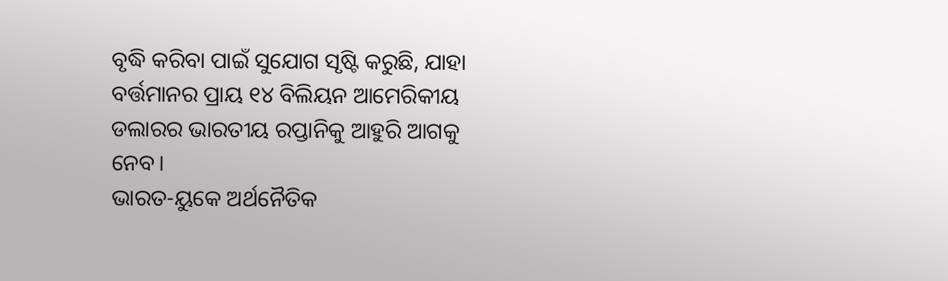ବୃଦ୍ଧି କରିବା ପାଇଁ ସୁଯୋଗ ସୃଷ୍ଟି କରୁଛି, ଯାହା ବର୍ତ୍ତମାନର ପ୍ରାୟ ୧୪ ବିଲିୟନ ଆମେରିକୀୟ ଡଲାରର ଭାରତୀୟ ରପ୍ତାନିକୁ ଆହୁରି ଆଗକୁ ନେବ।
ଭାରତ-ୟୁକେ ଅର୍ଥନୈତିକ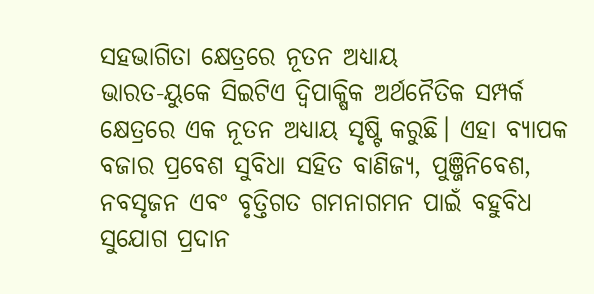ସହଭାଗିତା କ୍ଷେତ୍ରରେ ନୂତନ ଅଧ୍ୟାୟ
ଭାରତ-ୟୁକେ ସିଇଟିଏ ଦ୍ୱିପାକ୍ଷିକ ଅର୍ଥନୈତିକ ସମ୍ପର୍କ କ୍ଷେତ୍ରରେ ଏକ ନୂତନ ଅଧ୍ୟାୟ ସୃଷ୍ଟି କରୁଛି। ଏହା ବ୍ୟାପକ ବଜାର ପ୍ରବେଶ ସୁବିଧା ସହିତ ବାଣିଜ୍ୟ, ପୁଞ୍ଜିନିବେଶ, ନବସୃଜନ ଏବଂ ବୃତ୍ତିଗତ ଗମନାଗମନ ପାଇଁ ବହୁବିଧ ସୁଯୋଗ ପ୍ରଦାନ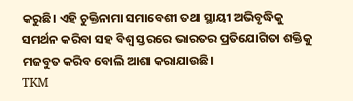କରୁଛି। ଏହି ଚୁକ୍ତିନାମା ସମାବେଶୀ ତଥା ସ୍ଥାୟୀ ଅଭିବୃଦ୍ଧିକୁ ସମର୍ଥନ କରିବା ସହ ବିଶ୍ୱ ସ୍ତରରେ ଭାରତର ପ୍ରତିଯୋଗିତା ଶକ୍ତିକୁ ମଜବୁତ କରିବ ବୋଲି ଆଶା କରାଯାଉଛି।
TKM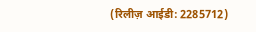(रिलीज़ आईडी: 2285712)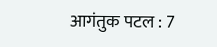आगंतुक पटल : 7